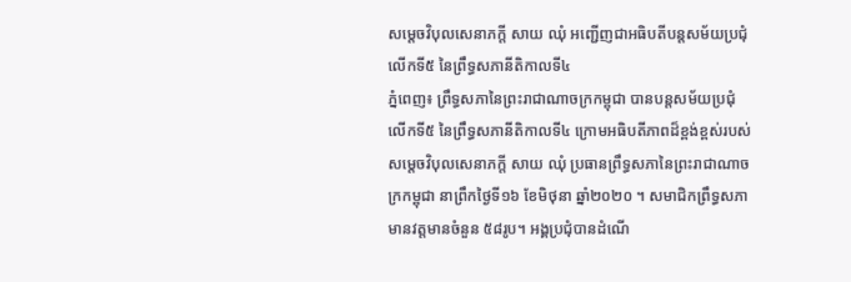សម្តេចវិបុលសេនាភក្តី សាយ ឈុំ អញ្ជើញជាអធិបតីបន្តសម័យប្រជុំលើកទី៥ នៃព្រឹទ្ធសភានីតិកាលទី៤
ភ្នំពេញ៖ ព្រឹទ្ធសភានៃព្រះរាជាណាចក្រកម្ពុជា បានបន្តសម័យប្រជុំលើកទី៥ នៃព្រឹទ្ធសភានីតិកាលទី៤ ក្រោមអធិបតីភាពដ៏ខ្ពង់ខ្ពស់របស់សម្តេចវិបុលសេនាភក្តី សាយ ឈុំ ប្រធានព្រឹទ្ធសភានៃព្រះរាជាណាចក្រកម្ពុជា នាព្រឹកថ្ងៃទី១៦ ខែមិថុនា ឆ្នាំ២០២០ ។ សមាជិកព្រឹទ្ធសភាមានវត្តមានចំនួន ៥៨រូប។ អង្គប្រជុំបានដំណើ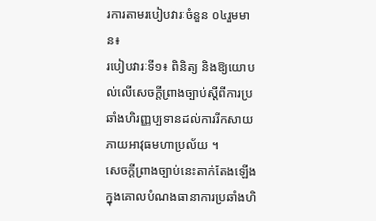រការតាមរបៀបវារៈចំនួន ០៤រួមមាន៖
របៀបវារៈទី១៖ ពិនិត្យ និងឱ្យយោបល់លើសេចក្តីព្រាងច្បាប់ស្តីពីការប្រឆាំងហិរញ្ញប្បទានដល់ការរីកសាយភាយអាវុធមហាប្រល័យ ។
សេចក្តីព្រាងច្បាប់នេះតាក់តែងឡើងក្នុងគោលបំណងធានាការប្រឆាំងហិ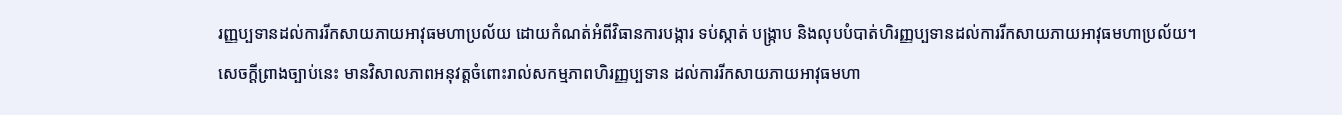រញ្ញប្បទានដល់ការរីកសាយភាយអាវុធមហាប្រល័យ ដោយកំណត់អំពីវិធានការបង្ការ ទប់ស្កាត់ បង្ក្រាប និងលុបបំបាត់ហិរញ្ញប្បទានដល់ការរីកសាយភាយអាវុធមហាប្រល័យ។
សេចក្តីព្រាងច្បាប់នេះ មានវិសាលភាពអនុវត្តចំពោះរាល់សកម្មភាពហិរញ្ញប្បទាន ដល់ការរីកសាយភាយអាវុធមហា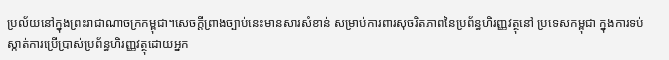ប្រល័យនៅក្នុងព្រះរាជាណាចក្រកម្ពុជា។សេចក្ដីព្រាងច្បាប់នេះមានសារសំខាន់ សម្រាប់ការពារសុចរិតភាពនៃប្រព័ន្ធហិរញ្ញវត្ថុនៅ ប្រទេសកម្ពុជា ក្នុងការទប់ស្កាត់ការប្រើប្រាស់ប្រព័ន្ធហិរញ្ញវត្ថុដោយអ្នក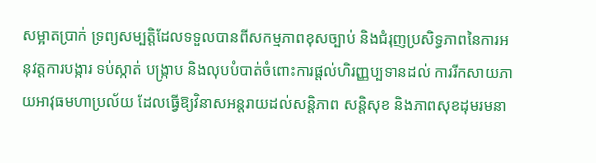សម្អាតប្រាក់ ទ្រព្យសម្បត្ដិដែលទទួលបានពីសកម្មភាពខុសច្បាប់ និងជំរុញប្រសិទ្ធភាពនៃការអនុវត្តការបង្ការ ទប់ស្កាត់ បង្រ្កាប និងលុបបំបាត់ចំពោះការផ្ដល់ហិរញ្ញប្បទានដល់ ការរីកសាយភាយអាវុធមហាប្រល័យ ដែលធ្វើឱ្យវិនាសអន្ដរាយដល់សន្ដិភាព សន្ដិសុខ និងភាពសុខដុមរមនា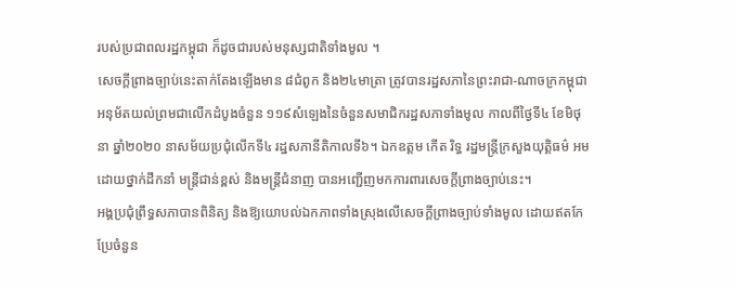របស់ប្រជាពលរដ្ឋកម្ពុជា ក៏ដូចជារបស់មនុស្សជាតិទាំងមូល ។
សេចក្តីព្រាងច្បាប់នេះតាក់តែងឡើងមាន ៨ជំពូក និង២៤មាត្រា ត្រូវបានរដ្ឋសភានៃព្រះរាជា-ណាចក្រកម្ពុជា អនុម័តយល់ព្រមជាលើកដំបូងចំនួន ១១៩សំឡេងនៃចំនួនសមាជិករដ្ឋសភាទាំងមូល កាលពីថ្ងៃទី៤ ខែមិថុនា ឆ្នាំ២០២០ នាសម័យប្រជុំលើកទី៤ រដ្ឋសភានីតិកាលទី៦។ ឯកឧត្តម កើត រិទ្ធ រដ្ឋមន្ត្រីក្រសួងយុត្តិធម៌ អមដោយថ្នាក់ដឹកនាំ មន្ត្រីជាន់ខ្ពស់ និងមន្ត្រីជំនាញ បានអញ្ជើញមកការពារសេចក្តីព្រាងច្បាប់នេះ។
អង្គប្រជុំព្រឹទ្ធសភាបានពិនិត្យ និងឱ្យយោបល់ឯកភាពទាំងស្រុងលើសេចក្តីព្រាងច្បាប់ទាំងមូល ដោយឥតកែប្រែចំនួន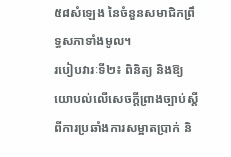៥៨សំឡេង នៃចំនួនសមាជិកព្រឹទ្ធសភាទាំងមូល។
របៀបវារៈទី២៖ ពិនិត្យ និងឱ្យយោបល់លើសេចក្តីព្រាងច្បាប់ស្តីពីការប្រឆាំងការសម្អាតប្រាក់ និ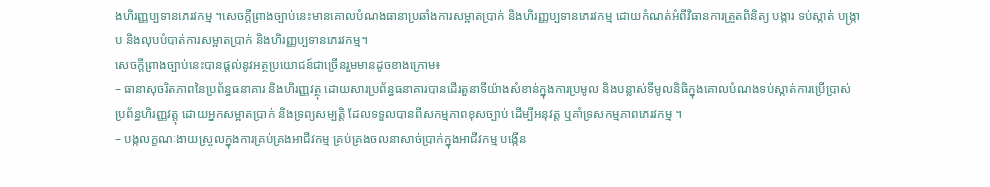ងហិរញ្ញប្បទានភេរវកម្ម ។សេចក្តីព្រាងច្បាប់នេះមានគោលបំណងធានាប្រឆាំងការសម្អាតប្រាក់ និងហិរញ្ញប្បទានភេរវកម្ម ដោយកំណត់អំពីវិធានការត្រួតពិនិត្យ បង្ការ ទប់ស្កាត់ បង្ក្រាប និងលុបបំបាត់ការសម្អាតប្រាក់ និងហិរញ្ញប្បទានភេរវកម្ម។
សេចក្តីព្រាងច្បាប់នេះបានផ្តល់នូវអត្ថប្រយោជន៍ជាច្រើនរួមមានដូចខាងក្រោម៖
– ធានាសុចរិតភាពនៃប្រព័ន្ធធនាគារ និងហិរញ្ញវត្ថុ ដោយសារប្រព័ន្ធធនាគារបានដើរតួនាទីយ៉ាងសំខាន់ក្នុងការប្រមូល និងបន្លាស់ទីមូលនិធិក្នុងគោលបំណងទប់ស្កាត់ការប្រើប្រាស់ប្រព័ន្ធហិរញ្ញវត្តុ ដោយអ្នកសម្អាតប្រាក់ និងទ្រព្យសម្បត្តិ ដែលទទួលបានពីសកម្មភាពខុសច្បាប់ ដើម្បីអនុវត្ត ឬគាំទ្រសកម្មភាពភេរវកម្ម ។
– បង្កលក្ខណៈងាយស្រួលក្នុងការគ្រប់គ្រងអាជីវកម្ម គ្រប់គ្រងចលនាសាច់បា្រក់ក្នុងអាជីវកម្ម បង្កើន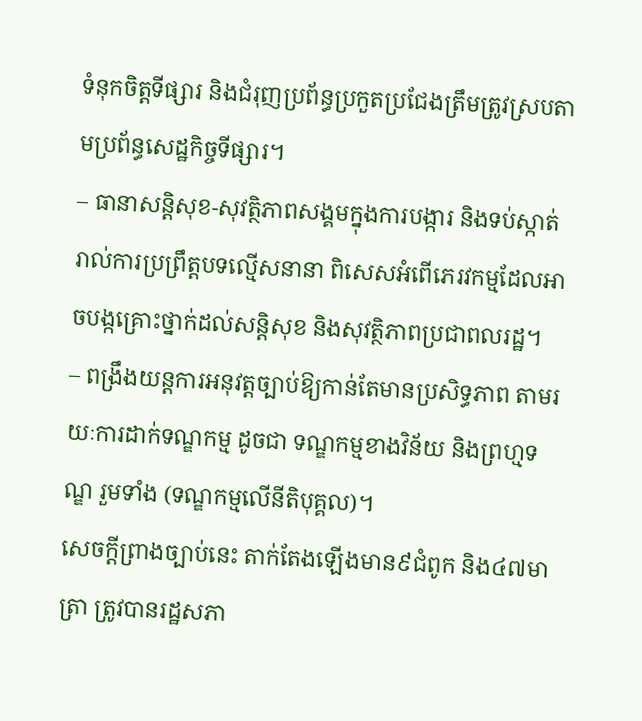ទំនុកចិត្តទីផ្សារ និងជំរុញប្រព័ន្ធប្រកួតប្រជែងត្រឹមត្រូវស្របតាមប្រព័ន្ធសេដ្ឋកិច្ចទីផ្សារ។
– ធានាសន្តិសុខ-សុវត្ថិភាពសង្គមក្នុងការបង្ការ និងទប់ស្កាត់ រាល់ការប្រព្រឹត្តបទល្មើសនានា ពិសេសអំពើភេរវកម្មដែលអាចបង្កគ្រោះថ្នាក់ដល់សន្តិសុខ និងសុវត្ថិភាពប្រជាពលរដ្ឋ។
– ពង្រឹងយន្តការអនុវត្តច្បាប់ឱ្យកាន់តែមានប្រសិទ្ធភាព តាមរយៈការដាក់ទណ្ឌកម្ម ដូចជា ទណ្ឌកម្មខាងវិន័យ និងព្រហ្មទណ្ឌ រួមទាំង (ទណ្ឌកម្មលើនីតិបុគ្គល)។
សេចក្តីព្រាងច្បាប់នេះ តាក់តែងឡើងមាន៩ជំពូក និង៤៧មាត្រា ត្រូវបានរដ្ឋសភា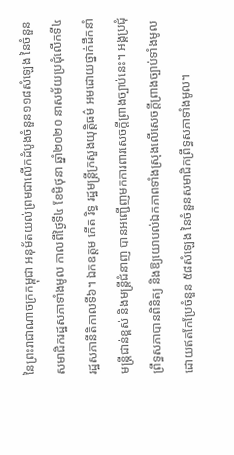នៃព្រះរាជាណាចក្រកម្ពុជា អនុម័តយល់ព្រមជាលើកដំបូងចំនួន១១៨សំឡេង នៃចំនួនសមាជិករដ្ឋសភាទាំងមូល កាលពីថ្ងៃទី៤ ខែមិថុនា ឆ្នាំ២០២០ នាសម័យប្រជុំលើកទី៤ រដ្ឋសភានីតិកាលទី៦។ ឯកឧត្តម កើត រិទ្ធ រដ្ឋមន្ត្រីក្រសួងយុត្តិធម៌ អមដោយថ្នាក់ដឹកនាំ មន្ត្រីជាន់ខ្ពស់ និងមន្ត្រីជំនាញ បានអញ្ជើញមកការពារសេចក្តីព្រាងច្បាប់នេះ។ អង្គប្រជុំព្រឹទ្ធសភាបានពិនិត្យ និងឱ្យយោបល់ឯកភាពទាំងស្រុងលើសេចក្តីព្រាងច្បាប់ទាំងមូល ដោយឥតកែប្រែចំនួន ៥៨សំឡេង នៃចំនួនសមាជិកព្រឹទ្ធសភាទាំងមូល។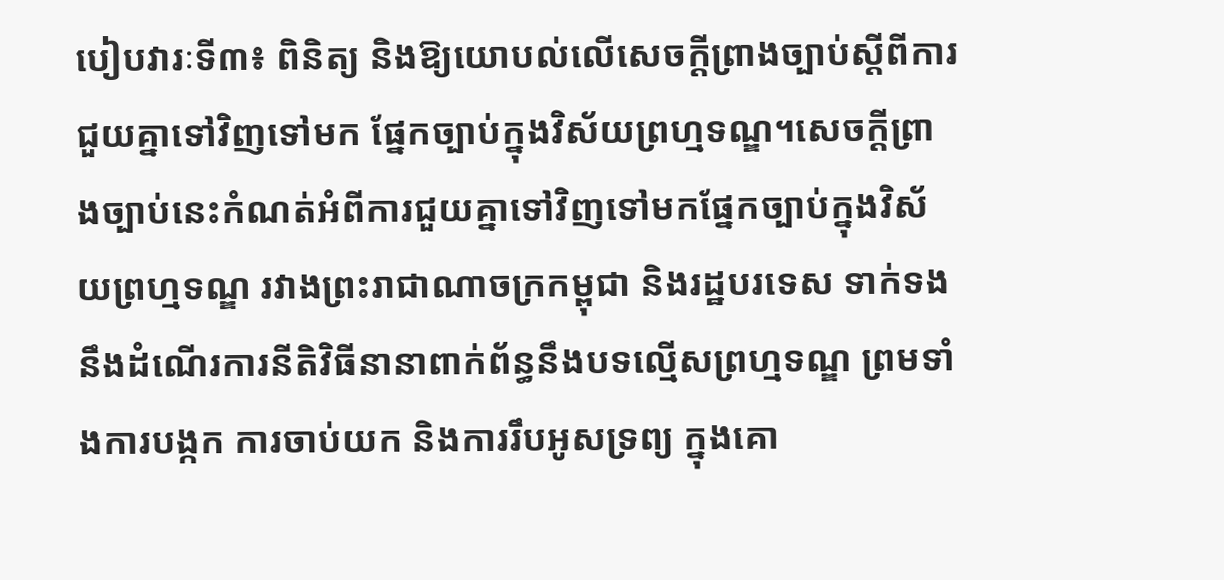បៀបវារៈទី៣៖ ពិនិត្យ និងឱ្យយោបល់លើសេចក្តីព្រាងច្បាប់ស្តីពីការជួយគ្នាទៅវិញទៅមក ផ្នែកច្បាប់ក្នុងវិស័យព្រហ្មទណ្ឌ។សេចក្តីព្រាងច្បាប់នេះកំណត់អំពីការជួយគ្នាទៅវិញទៅមកផ្នែកច្បាប់ក្នុងវិស័យព្រហ្មទណ្ឌ រវាងព្រះរាជាណាចក្រកម្ពុជា និងរដ្ឋបរទេស ទាក់ទងនឹងដំណើរការនីតិវិធីនានាពាក់ព័ន្ធនឹងបទល្មើសព្រហ្មទណ្ឌ ព្រមទាំងការបង្កក ការចាប់យក និងការរឹបអូសទ្រព្យ ក្នុងគោ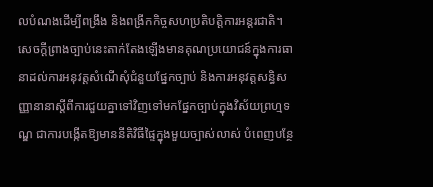លបំណងដើម្បីពង្រឹង និងពង្រីកកិច្ចសហប្រតិបត្តិការអន្តរជាតិ។
សេចក្តីព្រាងច្បាប់នេះតាក់តែងឡើងមានគុណប្រយោជន៍ក្នុងការធានាដល់ការអនុវត្តសំណើសុំជំនួយផ្នែកច្បាប់ និងការអនុវត្តសន្ធិសញ្ញានានាស្តីពីការជួយគ្នាទៅវិញទៅមកផ្នែកច្បាប់ក្នុងវិស័យព្រហ្មទណ្ឌ ជាការបង្កើតឱ្យមាននីតិវិធីផ្ទៃក្នុងមួយច្បាស់លាស់ បំពេញបន្ថែ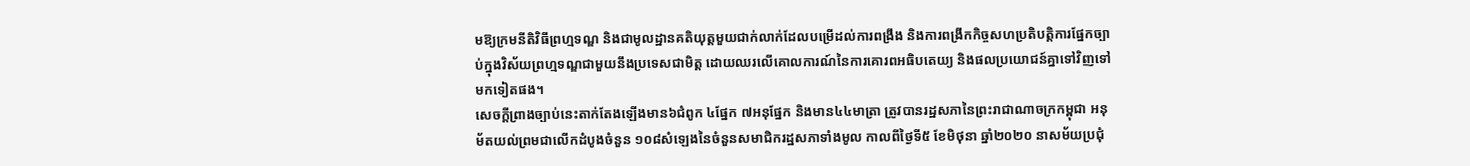មឱ្យក្រមនីតិវិធីព្រហ្មទណ្ឌ និងជាមូលដ្ឋានគតិយុត្តមួយជាក់លាក់ដែលបម្រើដល់ការពង្រឹង និងការពង្រីកកិច្ចសហប្រតិបត្តិការផ្នែកច្បាប់ក្នុងវិស័យព្រហ្មទណ្ឌជាមួយនឹងប្រទេសជាមិត្ត ដោយឈរលើគោលការណ៍នៃការគោរពអធិបតេយ្យ និងផលប្រយោជន៍គ្នាទៅវិញទៅមកទៀតផង។
សេចក្តីព្រាងច្បាប់នេះតាក់តែងឡើងមាន៦ជំពូក ៤ផ្នែក ៧អនុផ្នែក និងមាន៤៤មាត្រា ត្រូវបានរដ្ឋសភានៃព្រះរាជាណាចក្រកម្ពុជា អនុម័តយល់ព្រមជាលើកដំបូងចំនួន ១០៨សំឡេងនៃចំនួនសមាជិករដ្ឋសភាទាំងមូល កាលពីថ្ងៃទី៥ ខែមិថុនា ឆ្នាំ២០២០ នាសម័យប្រជុំ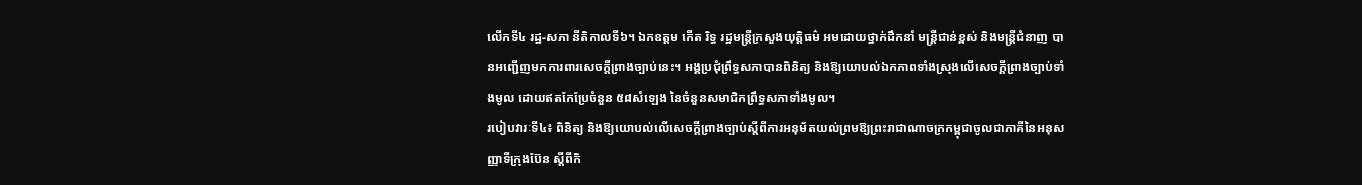លើកទី៤ រដ្ឋ-សភា នីតិកាលទី៦។ ឯកឧត្តម កើត រិទ្ធ រដ្ឋមន្ត្រីក្រសួងយុត្តិធម៌ អមដោយថ្នាក់ដឹកនាំ មន្ត្រីជាន់ខ្ពស់ និងមន្ត្រីជំនាញ បានអញ្ជើញមកការពារសេចក្តីព្រាងច្បាប់នេះ។ អង្គប្រជុំព្រឹទ្ធសភាបានពិនិត្យ និងឱ្យយោបល់ឯកភាពទាំងស្រុងលើសេចក្តីព្រាងច្បាប់ទាំងមូល ដោយឥតកែប្រែចំនួន ៥៨សំឡេង នៃចំនួនសមាជិកព្រឹទ្ធសភាទាំងមូល។
របៀបវារៈទី៤៖ ពិនិត្យ និងឱ្យយោបល់លើសេចក្តីព្រាងច្បាប់ស្តីពីការអនុម័តយល់ព្រមឱ្យព្រះរាជាណាចក្រកម្ពុជាចូលជាភាគីនៃអនុសញ្ញាទីក្រុងប៊ែន ស្តីពីកិ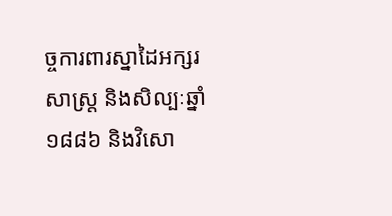ច្ចការពារស្នាដៃអក្សរសាស្ត្រ និងសិល្បៈឆ្នាំ១៨៨៦ និងវិសោ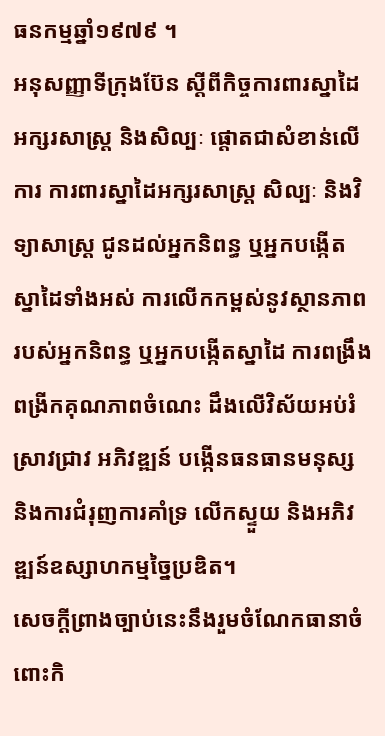ធនកម្មឆ្នាំ១៩៧៩ ។
អនុសញ្ញាទីក្រុងប៊ែន ស្តីពីកិច្ចការពារស្នាដៃអក្សរសាស្រ្ត និងសិល្បៈ ផ្តោតជាសំខាន់លើការ ការពារស្នាដៃអក្សរសាស្រ្ត សិល្បៈ និងវិទ្យាសាស្រ្ត ជូនដល់អ្នកនិពន្ធ ឬអ្នកបង្កើតស្នាដៃទាំងអស់ ការលើកកម្ពស់នូវស្ថានភាពរបស់អ្នកនិពន្ធ ឬអ្នកបង្កើតស្នាដៃ ការពង្រឹងពង្រីកគុណភាពចំណេះ ដឹងលើវិស័យអប់រំ ស្រាវជ្រាវ អភិវឌ្ឍន៍ បង្កើនធនធានមនុស្ស និងការជំរុញការគាំទ្រ លើកស្ទួយ និងអភិវឌ្ឍន៍ឧស្សាហកម្មច្នៃប្រឌិត។
សេចក្តីព្រាងច្បាប់នេះនឹងរួមចំណែកធានាចំពោះកិ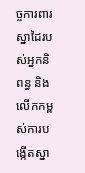ច្ចការពារស្នាដៃរបស់អ្នកនិពន្ធ និងលើកកម្ពស់ការបង្កើតស្នា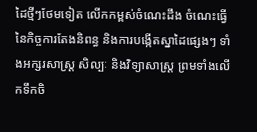ដៃថ្មីៗថែមទៀត លើកកម្ពស់ចំណេះដឹង ចំណេះធ្វើ នៃកិច្ចការតែងនិពន្ធ និងការបង្កើតស្នាដៃផ្សេងៗ ទាំងអក្សរសាស្ត្រ សិល្បៈ និងវិទ្យាសាស្ត្រ ព្រមទាំងលើកទឹកចិ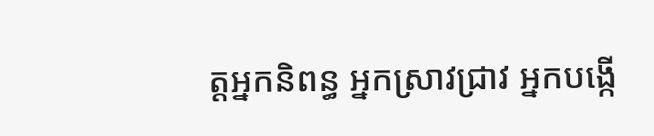ត្តអ្នកនិពន្ធ អ្នកស្រាវជ្រាវ អ្នកបង្កើ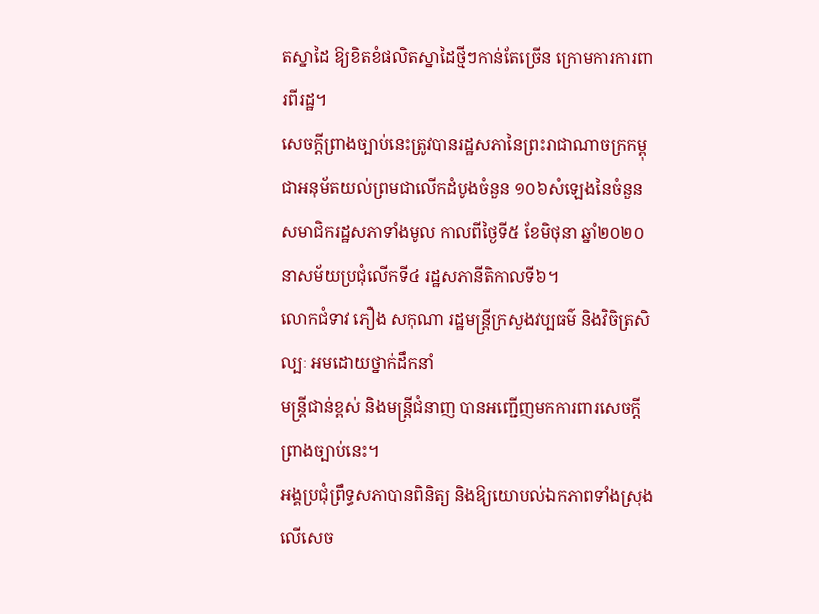តស្នាដៃ ឱ្យខិតខំផលិតស្នាដៃថ្មីៗកាន់តែច្រើន ក្រោមការការពារពីរដ្ឋ។
សេចក្តីព្រាងច្បាប់នេះត្រូវបានរដ្ឋសភានៃព្រះរាជាណាចក្រកម្ពុជាអនុម័តយល់ព្រមជាលើកដំបូងចំនួន ១០៦សំឡេងនៃចំនួនសមាជិករដ្ឋសភាទាំងមូល កាលពីថ្ងៃទី៥ ខែមិថុនា ឆ្នាំ២០២០ នាសម័យប្រជុំលើកទី៤ រដ្ឋសភានីតិកាលទី៦។
លោកជំទាវ ភឿង សកុណា រដ្ឋមន្ត្រីក្រសួងវប្បធម៌ និងវិចិត្រសិល្បៈ អមដោយថ្នាក់ដឹកនាំ
មន្ត្រីជាន់ខ្ពស់ និងមន្ត្រីជំនាញ បានអញ្ជើញមកការពារសេចក្តីព្រាងច្បាប់នេះ។
អង្គប្រជុំព្រឹទ្ធសភាបានពិនិត្យ និងឱ្យយោបល់ឯកភាពទាំងស្រុងលើសេច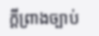ក្តីព្រាងច្បាប់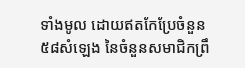ទាំងមូល ដោយឥតកែប្រែចំនួន ៥៨សំឡេង នៃចំនួនសមាជិកព្រឹ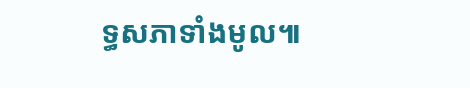ទ្ធសភាទាំងមូល៕